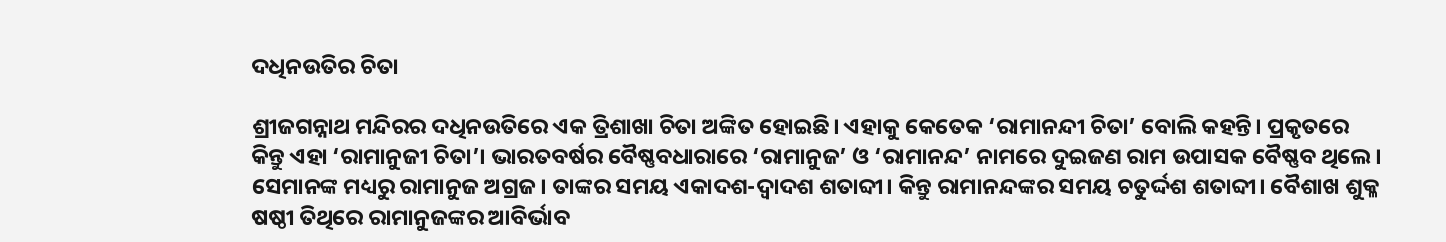ଦଧିନଉତିର ଚିତା

ଶ୍ରୀଜଗନ୍ନାଥ ମନ୍ଦିରର ଦଧିନଉତିରେ ଏକ ତ୍ରିଶାଖା ଚିତା ଅଙ୍କିତ ହୋଇଛି। ଏହାକୁ କେତେକ ‘ରାମାନନ୍ଦୀ ଚିତା’ ବୋଲି କହନ୍ତି। ପ୍ରକୃତରେ କିନ୍ତୁ ଏହା ‘ରାମାନୁଜୀ ଚିତା’। ଭାରତବର୍ଷର ବୈଷ୍ଣବଧାରାରେ ‘ରାମାନୁଜ’ ଓ ‘ରାମାନନ୍ଦ’ ନାମରେ ଦୁଇଜଣ ରାମ ଉପାସକ ବୈଷ୍ଣବ ଥିଲେ। ସେମାନଙ୍କ ମଧ୍ୟରୁ ରାମାନୁଜ ଅଗ୍ରଜ। ତାଙ୍କର ସମୟ ଏକାଦଶ-ଦ୍ୱାଦଶ ଶତାବ୍ଦୀ। କିନ୍ତୁ ରାମାନନ୍ଦଙ୍କର ସମୟ ଚତୁର୍ଦ୍ଦଶ ଶତାବ୍ଦୀ। ବୈଶାଖ ଶୁକ୍ଳ ଷଷ୍ଠୀ ତିଥିରେ ରାମାନୁଜଙ୍କର ଆବିର୍ଭାବ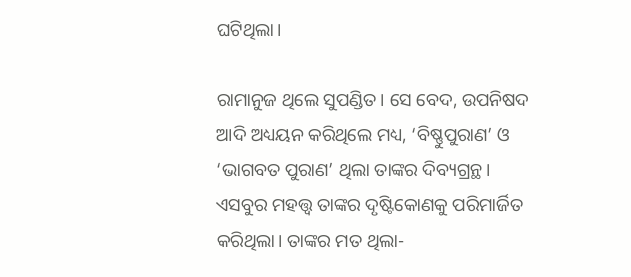ଘଟିଥିଲା।

ରାମାନୁଜ ଥିଲେ ସୁପଣ୍ଡିତ। ସେ ବେଦ, ଉପନିଷଦ ଆଦି ଅଧ୍ୟୟନ କରିଥିଲେ ମଧ୍ୟ, ‘ବିଷ୍ଣୁପୁରାଣ’ ଓ ‘ଭାଗବତ ପୁରାଣ’ ଥିଲା ତାଙ୍କର ଦିବ୍ୟଗ୍ରନ୍ଥ। ଏସବୁର ମହତ୍ତ୍ୱ ତାଙ୍କର ଦୃଷ୍ଟିକୋଣକୁ ପରିମାର୍ଜିତ କରିଥିଲା। ତାଙ୍କର ମତ ଥିଲା-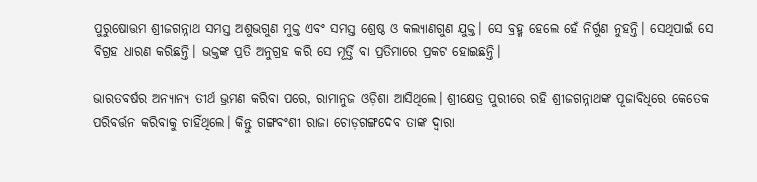ପୁରୁଷୋତ୍ତମ ଶ୍ରୀଜଗନ୍ନାଥ ସମସ୍ତ ଅଶୁଭଗୁଣ ମୁକ୍ତ ଏବଂ ସମସ୍ତ ଶ୍ରେଷ୍ଠ ଓ କଲ୍ୟାଣଗୁଣ ଯୁକ୍ତ। ସେ ବ୍ରହ୍ମ ହେଲେ ହେଁ ନିର୍ଗୁଣ ନୁହନ୍ତି। ସେଥିପାଇଁ ସେ ବିଗ୍ରହ ଧାରଣ କରିଛନ୍ତି। ଭକ୍ତଙ୍କ ପ୍ରତି ଅନୁଗ୍ରହ କରି ସେ ମୂର୍ତ୍ତି ବା ପ୍ରତିମାରେ ପ୍ରକଟ ହୋଇଛନ୍ତି।

ଭାରତବର୍ଷର ଅନ୍ୟାନ୍ୟ ତୀର୍ଥ ଭ୍ରମଣ କରିବା ପରେ, ରାମାନୁଜ ଓଡ଼ିଶା ଆସିଥିଲେ। ଶ୍ରୀକ୍ଷେତ୍ର ପୁରୀରେ ରହି ଶ୍ରୀଜଗନ୍ନାଥଙ୍କ ପୂଜାବିଧିରେ କେତେକ ପରିବର୍ତ୍ତନ କରିବାକୁ ଚାହିଁଥିଲେ। କିନ୍ତୁ ଗଙ୍ଗବଂଶୀ ରାଜା ଚୋଡ଼ଗଙ୍ଗଦେବ ତାଙ୍କ ଦ୍ୱାରା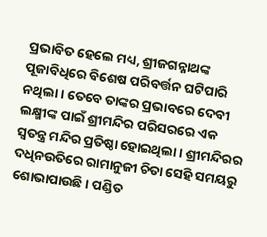ପ୍ରଭାବିତ ହେଲେ ମଧ୍ୟ, ଶ୍ରୀଜଗନ୍ନାଥଙ୍କ ପୂଜାବିଧିରେ ବିଶେଷ ପରିବର୍ତ୍ତନ ଘଟିପାରି ନଥିଲା। ତେବେ ତାଙ୍କର ପ୍ରଭାବରେ ଦେବୀ ଲକ୍ଷ୍ମୀଙ୍କ ପାଇଁ ଶ୍ରୀମନ୍ଦିର ପରିସରରେ ଏକ ସ୍ୱତନ୍ତ୍ର ମନ୍ଦିର ପ୍ରତିଷ୍ଠା ହୋଇଥିଲା। ଶ୍ରୀମନ୍ଦିରର ଦଧିନଉତିରେ ରାମାନୁଜୀ ଚିତା ସେହି ସମୟରୁ ଶୋଭାପାଉଛି। ପଣ୍ଡିତ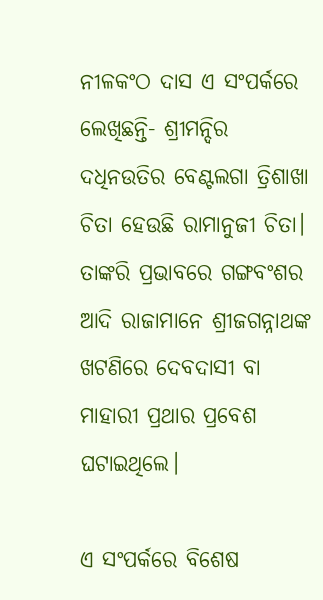ନୀଳକଂଠ ଦାସ ଏ ସଂପର୍କରେ ଲେଖିଛନ୍ତି- ଶ୍ରୀମନ୍ଦିର ଦଧିନଉତିର ବେଣ୍ଟଲଗା ତ୍ରିଶାଖା ଚିତା ହେଉଛି ରାମାନୁଜୀ ଚିତା। ତାଙ୍କରି ପ୍ରଭାବରେ ଗଙ୍ଗବଂଶର ଆଦି ରାଜାମାନେ ଶ୍ରୀଜଗନ୍ନାଥଙ୍କ ଖଟଣିରେ ଦେବଦାସୀ ବା ମାହାରୀ ପ୍ରଥାର ପ୍ରବେଶ ଘଟାଇଥିଲେ।

ଏ ସଂପର୍କରେ ବିଶେଷ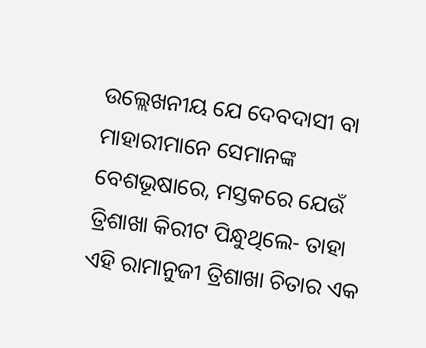ଉଲ୍ଲେଖନୀୟ ଯେ ଦେବଦାସୀ ବା ମାହାରୀମାନେ ସେମାନଙ୍କ ବେଶଭୂଷାରେ, ମସ୍ତକରେ ଯେଉଁ ତ୍ରିଶାଖା କିରୀଟ ପିନ୍ଧୁଥିଲେ- ତାହା ଏହି ରାମାନୁଜୀ ତ୍ରିଶାଖା ଚିତାର ଏକ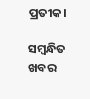ପ୍ରତୀକ।

ସମ୍ବନ୍ଧିତ ଖବର